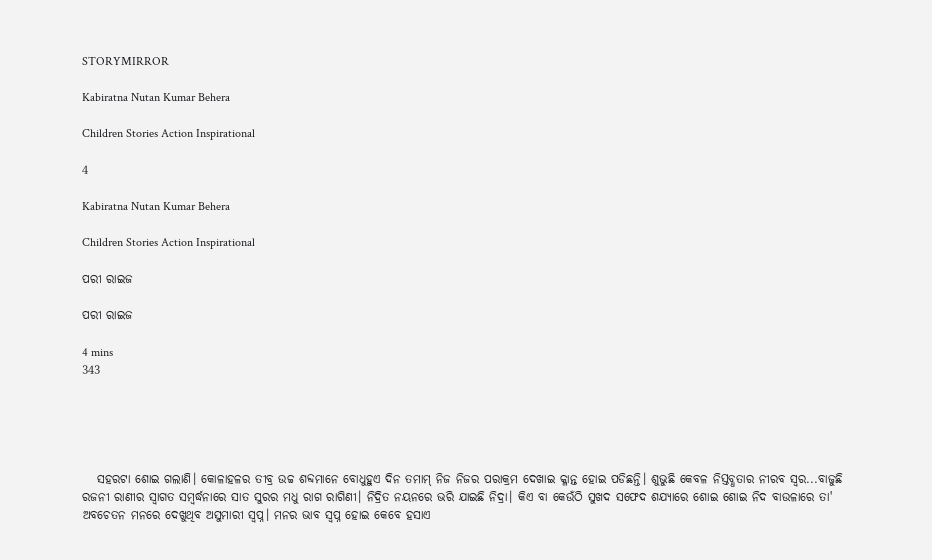STORYMIRROR

Kabiratna Nutan Kumar Behera

Children Stories Action Inspirational

4

Kabiratna Nutan Kumar Behera

Children Stories Action Inspirational

ପରୀ ରାଇଜ

ପରୀ ରାଇଜ

4 mins
343





   ସହରଟା ଶୋଇ ଗଲାଣି। କୋଳାହଳର ତୀବ୍ର ଉଚ୍ଚ ଶବ୍ଦମାନେ ବୋଧୁହୁଏ ଦିନ ତମାମ୍ ନିଜ ନିଜର ପରାକ୍ରମ ଦେଖାଇ କ୍ଳାନ୍ତ ହୋଇ ପଡିଛନ୍ତି। ଶୁଭୁଛି କେବଳ ନିସ୍ତବ୍ଧତାର ନୀରବ ସ୍ବର...ବାଜୁଛି ରଜନୀ ରାଣୀର ସ୍ବାଗତ ସମ୍ବର୍ଦ୍ଧନାରେ ସାତ ସୁରର ମଧୁ ରାଗ ରାଗିଣୀ। ନିଦ୍ରିତ ନୟନରେ ଭରି ଯାଇଛି ନିଦ୍ରା। କିଏ ବା କେଉଁଠି ସୁଖଦ ସଫେଦ ଶଯ୍ୟାରେ ଶୋଇ ଶୋଇ ନିଦ ବାଉଳାରେ ତା' ଅବଚେତନ ମନରେ ଦେଖୁଥିବ ଅସୁମାରୀ ସ୍ବପ୍ନ। ମନର ଭାବ ସ୍ବପ୍ନ ହୋଇ କେବେ ହସାଏ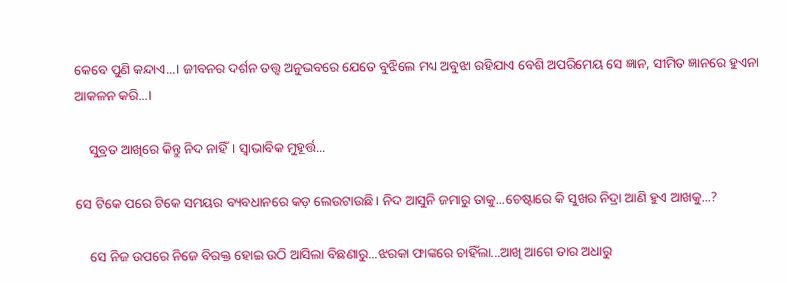କେବେ ପୁଣି କନ୍ଦାଏ...। ଜୀବନର ଦର୍ଶନ ତତ୍ତ୍ବ ଅନୁଭବରେ ଯେତେ ବୁଝିଲେ ମଧ୍ୟ ଅବୁଝା ରହିଯାଏ ବେଶି ଅପରିମେୟ ସେ ଜ୍ଞାନ, ସୀମିତ ଜ୍ଞାନରେ ହୁଏନା ଆକଳନ କରି...।

    ସୁବ୍ରତ ଆଖିରେ କିନ୍ତୁ ନିଦ ନାହିଁ। ସ୍ବାଭାବିକ ମୁହୂର୍ତ୍ତ...

ସେ ଟିକେ ପରେ ଟିକେ ସମୟର ବ୍ୟବଧାନରେ କଡ଼ ଲେଉଟାଉଛି। ନିଦ ଆସୁନି ଜମାରୁ ତାକୁ...ଚେଷ୍ଟାରେ କି ସୁଖର ନିଦ୍ରା ଆଣି ହୁଏ ଆଖକୁ...?

    ସେ ନିଜ ଉପରେ ନିଜେ ବିରକ୍ତ ହୋଇ ଉଠି ଆସିଲା ବିଛଣାରୁ...ଝରକା ଫାଙ୍କରେ ଚାହିଁଲା...ଆଖି ଆଗେ ତାର ଅଧାରୁ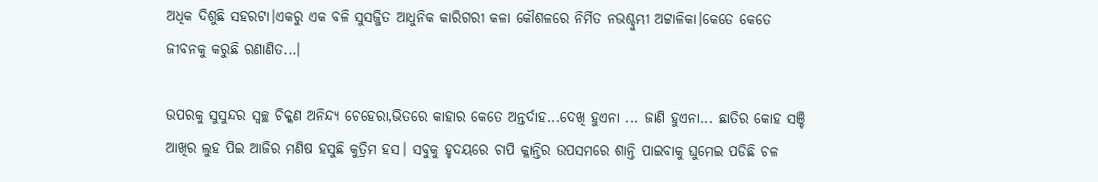ଅଧିକ ଦିଶୁଛି ସହରଟା।ଏକରୁ ଏକ ବଳି ସୁସଜ୍ଜିତ ଆଧୁନିକ କାରିଗରୀ କଳା କୌଶଳରେ ନିର୍ମିତ ନଭଶ୍ଚୁମ୍ଭୀ ଅଟ୍ଟାଳିକା।କେତେ କେତେ ଜୀବନକୁ କରୁଛି ରଣାଣିତ...।

ଉପରକୁ ସୁସୁନ୍ଦର ସ୍ବଚ୍ଛ ଚିକ୍କଣ ଅନିନ୍ଦ୍ୟ ଚେହେରା,ଭିତରେ କାହାର କେତେ ଅନ୍ତର୍ଦାହ...ଦେଖି ହୁଏନା ... ଜାଣି ହୁଏନା... ଛାତିର କୋହ ସଞ୍ଚି ଆଖିର ଲୁହ ପିଇ ଆଜିର ମଣିଷ ହସୁଛି କୁତ୍ରିମ ହସ। ସବୁକୁ ହୃଦୟରେ ଚାପି କ୍ଳାନ୍ତିର ଉପସମରେ ଶାନ୍ତି ପାଇବାକୁ ଘୁମେଇ ପଡିଛି ଚଳ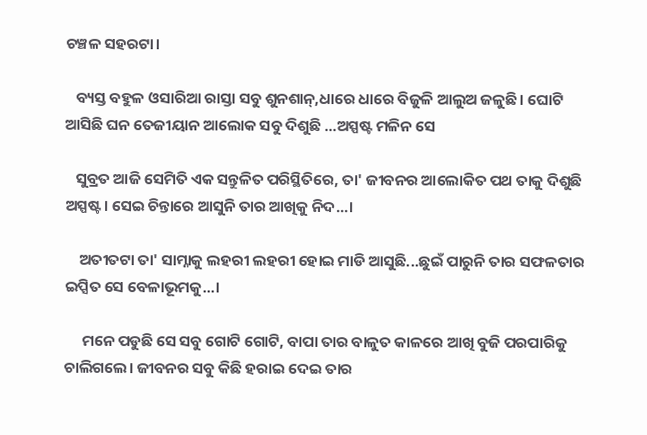ଚଞ୍ଚଳ ସହରଟା।

   ବ୍ୟସ୍ତ ବହୁଳ ଓସାରିଆ ରାସ୍ତା ସବୁ ଶୁନଶାନ୍,ଧାରେ ଧାରେ ବିଜୁଳି ଆଲୁଅ ଜଳୁଛି। ଘୋଟି ଆସିଛି ଘନ ତେଜୀୟାନ ଆଲୋକ ସବୁ ଦିଶୁଛି ...ଅସ୍ପଷ୍ଟ ମଳିନ ସେ

   ସୁବ୍ରତ ଆଜି ସେମିତି ଏକ ସନ୍ତୁଳିତ ପରିସ୍ଥିତିରେ, ତା' ଜୀବନର ଆଲୋକିତ ପଥ ତାକୁ ଦିଶୁଛି ଅସ୍ପଷ୍ଟ। ସେଇ ଚିନ୍ତାରେ ଆସୁନି ତାର ଆଖିକୁ ନିଦ...।

    ଅତୀତଟା ତା' ସାମ୍ନାକୁ ଲହରୀ ଲହରୀ ହୋଇ ମାଡି ଆସୁଛି...ଛୁଇଁ ପାରୁନି ତାର ସଫଳତାର ଇପ୍ସିତ ସେ ବେଳାଭୂମକୁ...।

     ମନେ ପଡୁଛି ସେ ସବୁ ଗୋଟି ଗୋଟି, ବାପା ତାର ବାଳୁତ କାଳରେ ଆଖି ବୁଜି ପରପାରିକୁ ଚାଲିଗଲେ। ଜୀବନର ସବୁ କିଛି ହରାଇ ଦେଇ ତାର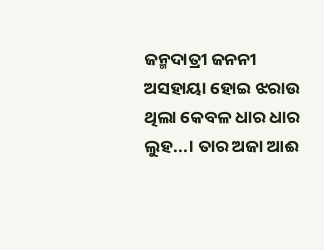ଜନ୍ମଦାତ୍ରୀ ଜନନୀ ଅସହାୟା ହୋଇ ଝରାଉ ଥିଲା କେବଳ ଧାର ଧାର ଲୁହ...। ତାର ଅଜା ଆଈ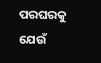ପରଘରକୁ ଯେଉଁ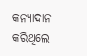କନ୍ୟାଦାନ କରିଥିଲେ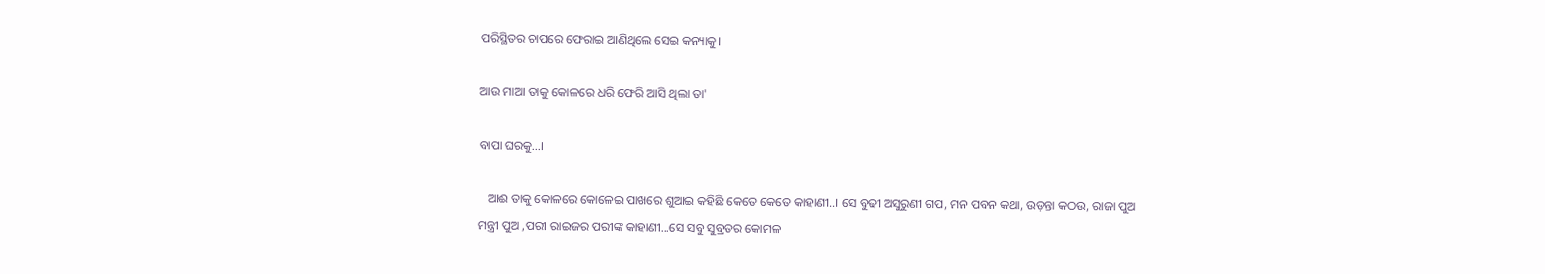ପରିସ୍ଥିତର ଚାପରେ ଫେରାଇ ଆଣିଥିଲେ ସେଇ କନ୍ୟାକୁ।

ଆଉ ମାଆ ତାକୁ କୋଳରେ ଧରି ଫେରି ଆସି ଥିଲା ତା'

ବାପା ଘରକୁ...।

   ଆଈ ତାକୁ କୋଳରେ କୋଳେଇ ପାଖରେ ଶୁଆଇ କହିଛି କେତେ କେତେ କାହାଣୀ..। ସେ ବୁଢୀ ଅସୁରୁଣୀ ଗପ, ମନ ପବନ କଥା, ଉଡ଼ନ୍ତା କଠଉ, ରାଜା ପୁଅ ମନ୍ତ୍ରୀ ପୁଅ ,ପରୀ ରାଇଜର ପରୀଙ୍କ କାହାଣୀ...ସେ ସବୁ ସୁବ୍ରତର କୋମଳ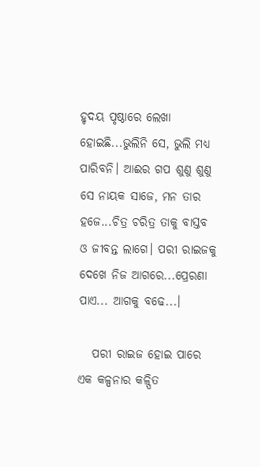ହୃଦୟ ପୃଷ୍ଠାରେ ଲେଖା ହୋଇଛି...ଭୁଲିନି ସେ, ଭୁଲି ମଧ୍ଯ ପାରିବନି। ଆଈର ଗପ ଶୁଣୁ ଶୁଣୁ ସେ ନାୟକ ସାଜେ, ମନ ତାର ହଜେ...ଚିତ୍ର ଚରିତ୍ର ତାକୁ ବାସ୍ତବ ଓ ଜୀବନ୍ତ ଲାଗେ। ପରୀ ରାଇଜକୁ ଦେଖେ ନିଜ ଆଗରେ...ପ୍ରେରଣା ପାଏ... ଆଗକୁ ବଢେ...।

   ପରୀ ରାଇଜ ହୋଇ ପାରେ ଏକ କଳ୍ପନାର କଳ୍ପିତ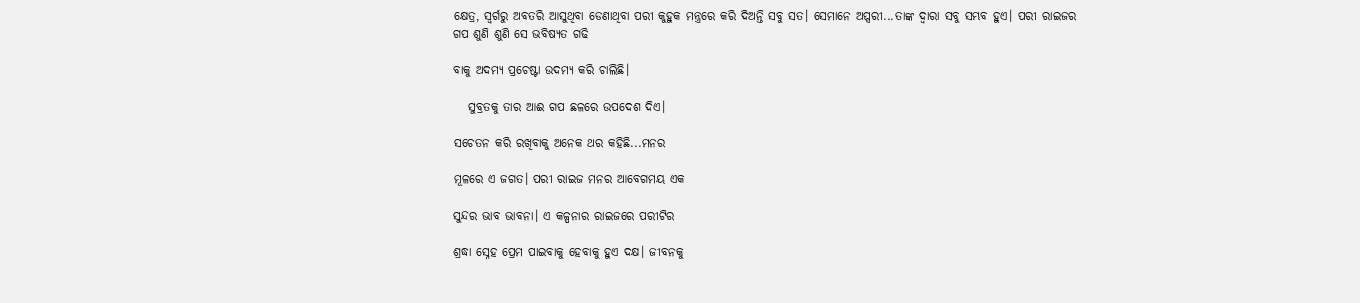କ୍ଷେତ୍ର, ସ୍ବର୍ଗରୁ ଅବତରି ଆସୁଥିବା ଡେଣାଥିବା ପରୀ କୁହୁକ ମନ୍ତ୍ରରେ କରି ଦିଅନ୍ତି ସବୁ ସତ। ସେମାନେ ଅପ୍ସରୀ...ତାଙ୍କ ଦ୍ବାରା ସବୁ ସମ୍ଭବ ହୁଏ। ପରୀ ରାଇଜର ଗପ ଶୁଣି ଶୁଣି ସେ ଭବିଷ୍ୟତ ଗଢି

ବାକୁ ଅଦମ୍ୟ ପ୍ରଚେଷ୍ଟା ଉଦମ୍ୟ କରି ଚାଲିଛି।

   ସୁବ୍ରତକୁ ତାର ଆଈ ଗପ ଛଳରେ ଉପଦେଶ ଦିଏ।

ସଚେତନ କରି ରଖିବାକୁ ଅନେକ ଥର କହିଛି...ମନର

ମୂଳରେ ଏ ଜଗତ। ପରୀ ରାଇଜ ମନର ଆବେଗମୟ ଏକ

ସୁନ୍ଦର ଭାବ ଭାବନା। ଏ କଳ୍ପନାର ରାଇଜରେ ପରୀଟିର

ଶ୍ରଦ୍ଧା ସ୍ନେହ ପ୍ରେମ ପାଇବାକୁ ହେବାକୁ ହୁଏ ଦକ୍ଷ। ଜୀବନକୁ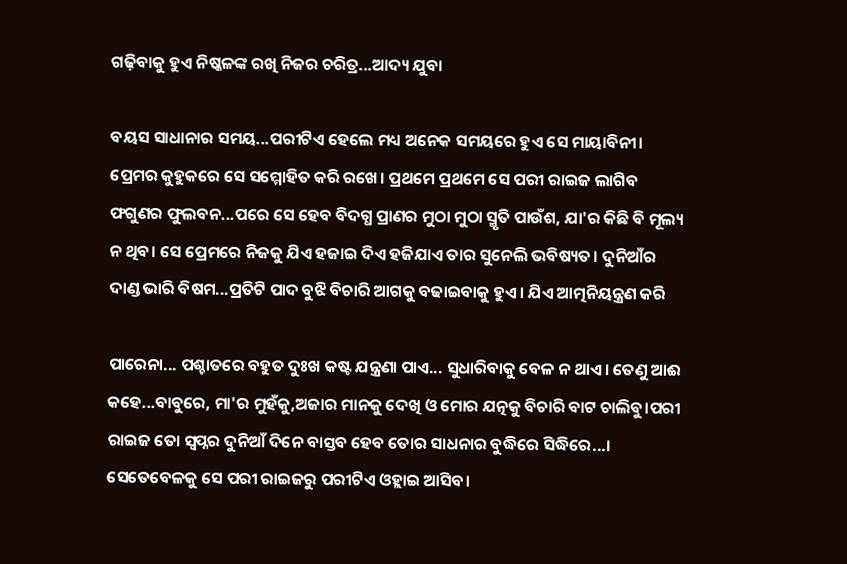ଗଢ଼ିବାକୁ ହୁଏ ନିଷ୍କଳଙ୍କ ରଖି ନିଜର ଚରିତ୍ର...ଆଦ୍ୟ ଯୁବା

ବୟସ ସାଧାନାର ସମୟ...ପରୀଟିଏ ହେଲେ ମଧ୍ୟ ଅନେକ ସମୟରେ ହୁଏ ସେ ମାୟାବିନୀ। ପ୍ରେମର କୁହୁକରେ ସେ ସମ୍ମୋହିତ କରି ରଖେ। ପ୍ରଥମେ ପ୍ରଥମେ ସେ ପରୀ ରାଇଜ ଲାଗିବ ଫଗୁଣର ଫୁଲବନ...ପରେ ସେ ହେବ ବିଦଗ୍ଧ ପ୍ରାଣର ମୁଠା ମୁଠା ସ୍ମୃତି ପାଉଁଶ, ଯା'ର କିଛି ବି ମୂଲ୍ୟ ନ ଥିବ। ସେ ପ୍ରେମରେ ନିଜକୁ ଯିଏ ହଜାଇ ଦିଏ ହଜିଯାଏ ତାର ସୁନେଲି ଭବିଷ୍ୟତ। ଦୁନିଆଁର ଦାଣ୍ଡ ଭାରି ବିଷମ...ପ୍ରତିଟି ପାଦ ବୁଝି ବିଚାରି ଆଗକୁ ବଢାଇବାକୁ ହୁଏ। ଯିଏ ଆତ୍ମନିୟନ୍ତ୍ରଣ କରି

ପାରେନା... ପଶ୍ଚାତରେ ବହୁତ ଦୁଃଖ କଷ୍ଟ ଯନ୍ତ୍ରଣା ପାଏ... ସୁଧାରିବାକୁ ବେଳ ନ ଥାଏ। ତେଣୁ ଆଈ କହେ...ବାବୁରେ, ମା'ର ମୁହଁକୁ,ଅଜାର ମାନକୁ ଦେଖି ଓ ମୋର ଯତ୍ନକୁ ବିଚାରି ବାଟ ଚାଲିବୁ।ପରୀ ରାଇଜ ତୋ ସ୍ବପ୍ନର ଦୁନିଆଁ ଦିନେ ବାସ୍ତବ ହେବ ତୋର ସାଧନାର ବୁଦ୍ଧିରେ ସିଦ୍ଧିରେ...। ସେତେବେଳକୁ ସେ ପରୀ ରାଇଜରୁ ପରୀଟିଏ ଓହ୍ଲାଇ ଆସିବ।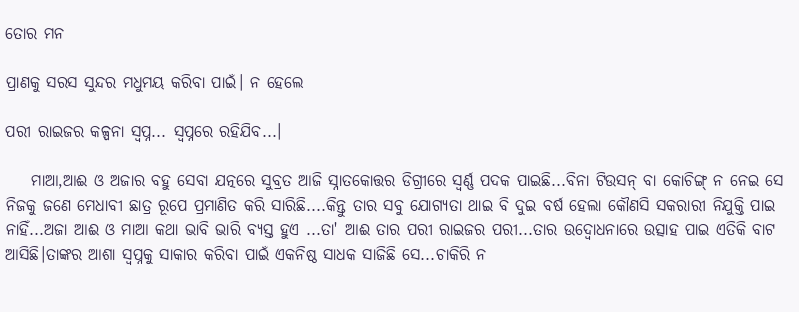ତୋର ମନ

ପ୍ରାଣକୁ ସରସ ସୁନ୍ଦର ମଧୁମୟ କରିବା ପାଇଁ। ନ ହେଲେ

ପରୀ ରାଇଜର କଳ୍ପନା ସ୍ଵପ୍ନ... ସ୍ବପ୍ନରେ ରହିଯିବ...।

    ମାଆ,ଆଈ ଓ ଅଜାର ବହୁ ସେବା ଯତ୍ନରେ ସୁବ୍ରତ ଆଜି ସ୍ନାତକୋତ୍ତର ଡିଗ୍ରୀରେ ସ୍ବର୍ଣ୍ଣ ପଦକ ପାଇଛି...ବିନା ଟିଉସନ୍ ବା କୋଚିଙ୍ଗ୍ ନ ନେଇ ସେ ନିଜକୁ ଜଣେ ମେଧାବୀ ଛାତ୍ର ରୂପେ ପ୍ରମାଣିତ କରି ସାରିଛି....କିନ୍ତୁ ତାର ସବୁ ଯୋଗ୍ୟତା ଥାଇ ବି ଦୁଇ ବର୍ଷ ହେଲା କୌଣସି ସକରାରୀ ନିଯୁକ୍ତି ପାଇ ନାହିଁ...ଅଜା ଆଈ ଓ ମାଆ କଥା ଭାବି ଭାରି ବ୍ୟସ୍ତ ହୁଏ ...ତା' ଆଈ ତାର ପରୀ ରାଇଜର ପରୀ...ତାର ଉଦ୍ଵୋଧନାରେ ଉତ୍ସାହ ପାଇ ଏତିକି ବାଟ ଆସିଛି।ତାଙ୍କର ଆଶା ସ୍ବପ୍ନକୁ ସାକାର କରିବା ପାଇଁ ଏକନିଷ୍ଠ ସାଧକ ସାଜିଛି ସେ...ଚାକିରି ନ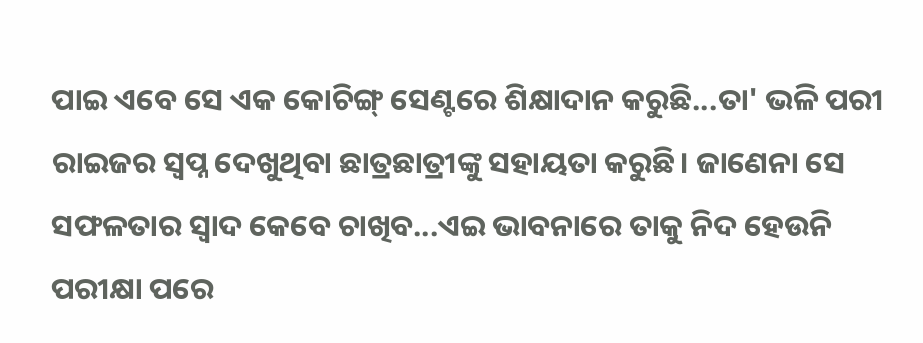ପାଇ ଏବେ ସେ ଏକ କୋଚିଙ୍ଗ୍ ସେଣ୍ଟରେ ଶିକ୍ଷାଦାନ କରୁଛି...ତା' ଭଳି ପରୀ ରାଇଜର ସ୍ବପ୍ନ ଦେଖୁଥିବା ଛାତ୍ରଛାତ୍ରୀଙ୍କୁ ସହାୟତା କରୁଛି। ଜାଣେନା ସେ ସଫଳତାର ସ୍ବାଦ କେବେ ଚାଖିବ...ଏଇ ଭାବନାରେ ତାକୁ ନିଦ ହେଉନି ପରୀକ୍ଷା ପରେ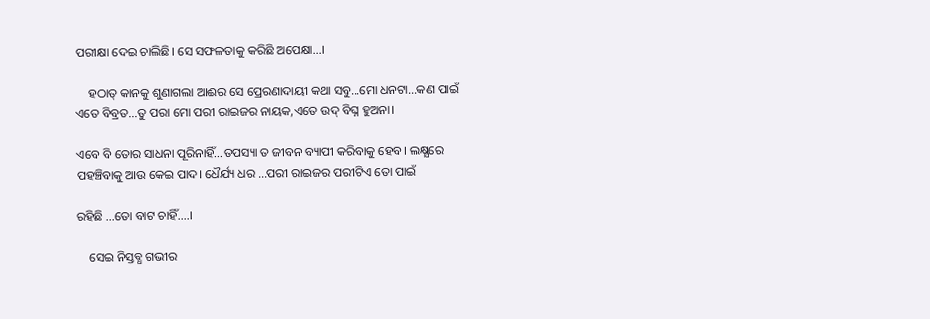ପରୀକ୍ଷା ଦେଇ ଚାଲିଛି। ସେ ସଫଳତାକୁ କରିଛି ଅପେକ୍ଷା...।

    ହଠାତ୍ କାନକୁ ଶୁଣାଗଲା ଆଈର ସେ ପ୍ରେରଣାଦାୟୀ କଥା ସବୁ...ମୋ ଧନଟା...କଣ ପାଇଁ ଏତେ ବିବ୍ରତ...ତୁ ପରା ମୋ ପରୀ ରାଇଜର ନାୟକ,ଏତେ ଉଦ୍ ବିଘ୍ନ ହୁଅନା।

ଏବେ ବି ତୋର ସାଧନା ପୂରିନାହିଁ...ତପସ୍ୟା ତ ଜୀବନ ବ୍ୟାପୀ କରିବାକୁ ହେବ। ଲକ୍ଷ୍ଯରେ ପହଞ୍ଚିବାକୁ ଆଉ କେଇ ପାଦ। ଧୈର୍ଯ୍ୟ ଧର ...ପରୀ ରାଇଜର ପରୀଟିଏ ତୋ ପାଇଁ

ରହିଛି ...ତୋ ବାଟ ଚାହିଁ....।

    ସେଇ ନିସ୍ତବ୍ଧ ଗଭୀର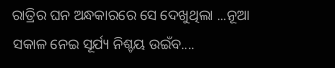ରାତ୍ରିର ଘନ ଅନ୍ଧକାରରେ ସେ ଦେଖୁଥିଲା ...ନୂଆ ସକାଳ ନେଇ ସୂର୍ଯ୍ୟ ନିଶ୍ଚୟ ଉଇଁବ....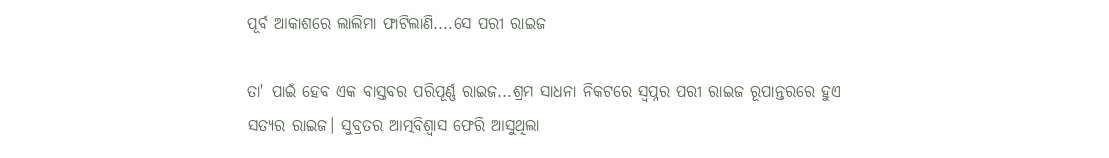ପୂର୍ବ ଆକାଶରେ ଲାଲିମା ଫାଟିଲାଣି....ସେ ପରୀ ରାଇଜ

ତା' ପାଇଁ ହେବ ଏକ ବାସ୍ତବର ପରିପୂର୍ଣ୍ଣ ରାଇଜ...ଶ୍ରମ ସାଧନା ନିକଟରେ ସ୍ବପ୍ନର ପରୀ ରାଇଜ ରୂପାନ୍ତରରେ ହୁଏ ସତ୍ୟର ରାଇଜ। ସୁବ୍ରତର ଆତ୍ମବିଶ୍ବାସ ଫେରି ଆସୁଥିଲା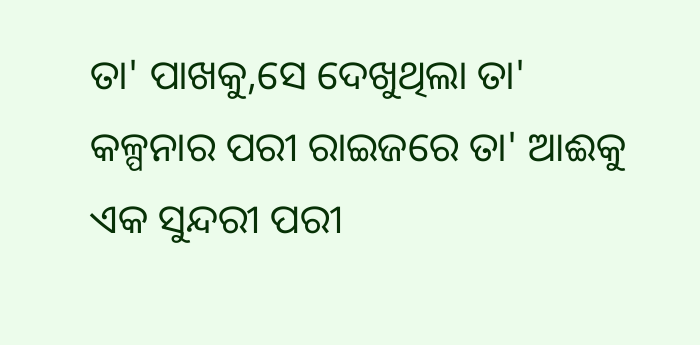ତା' ପାଖକୁ,ସେ ଦେଖୁଥିଲା ତା' କଳ୍ପନାର ପରୀ ରାଇଜରେ ତା' ଆଈକୁ ଏକ ସୁନ୍ଦରୀ ପରୀ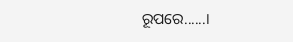ରୂପରେ......।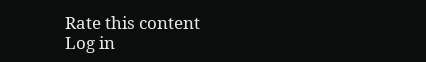Rate this content
Log in